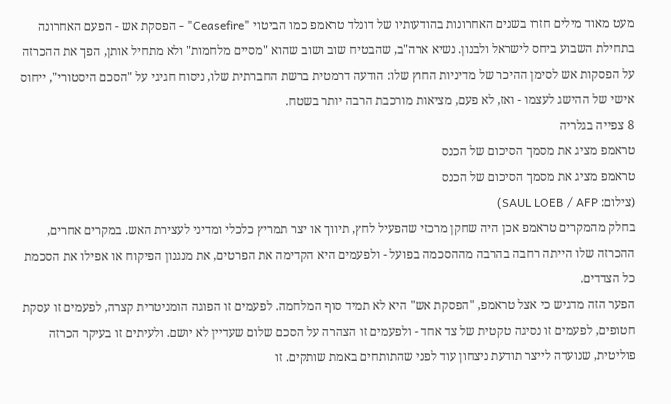מעט מאוד מילים חזרו בשנים האחרונות בהודעותיו של דונלד טראמפ כמו הביטוי "Ceasefire" - הפסקת אש - הפעם האחרונה בתחילת השבוע ביחס לישראל ולבנון. נשיא ארה"ב, שהבטיח שוב ושוב שהוא "מסיים מלחמות" ולא מתחיל אותן, הפך את ההכרזה על הפסקות אש לסימן ההיכר של מדיניות החוץ שלו: הודעה דרמטית ברשת החברתית שלו, ניסוח חגיגי על "הסכם היסטורי", ייחוס אישי של ההישג לעצמו - ואז, לא פעם, מציאות מורכבת הרבה יותר בשטח.
8 צפייה בגלריה
טראמפ מציג את מסמך הסיכום של הכנס
טראמפ מציג את מסמך הסיכום של הכנס
(צילום: SAUL LOEB / AFP)
בחלק מהמקרים טראמפ אכן היה שחקן מרכזי שהפעיל לחץ, תיווך או יצר תמריץ כלכלי ומדיני לעצירת האש. במקרים אחרים, ההכרזה שלו הייתה רחבה בהרבה מההסכמה בפועל - ולפעמים היא הקדימה את הפרטים, את מנגנון הפיקוח או אפילו את הסכמת כל הצדדים.
הפער הזה מדגיש כי אצל טראמפ, "הפסקת אש" היא לא תמיד סוף המלחמה. לפעמים זו הפוגה הומניטרית קצרה, לפעמים זו עסקת חטופים, לפעמים זו נסיגה טקטית של צד אחד - ולפעמים זו הצהרה על הסכם שלום שעדיין לא יושם. ולעיתים זו בעיקר הכרזה פוליטית, שנועדה לייצר תודעת ניצחון עוד לפני שהתותחים באמת שותקים. זו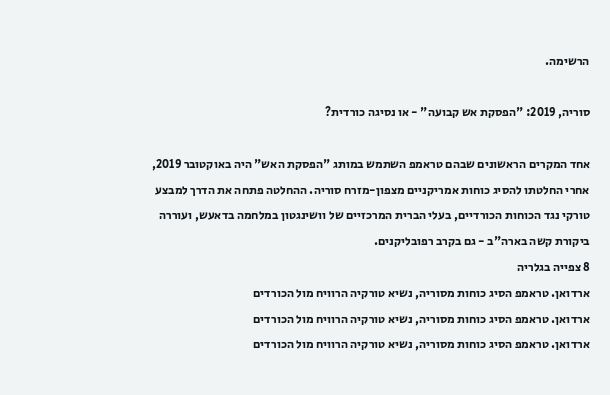הרשימה.

סוריה, 2019: "הפסקת אש קבועה" - או נסיגה כורדית?

אחד המקרים הראשונים שבהם טראמפ השתמש במותג "הפסקת האש" היה באוקטובר 2019, אחרי החלטתו להסיג כוחות אמריקניים מצפון-מזרח סוריה. ההחלטה פתחה את הדרך למבצע טורקי נגד הכוחות הכורדיים, בעלי הברית המרכזיים של וושינגטון במלחמה בדאעש, ועוררה ביקורת קשה בארה"ב - גם בקרב רפובליקנים.
8 צפייה בגלריה
ארדואן. טראמפ הסיג כוחות מסוריה, נשיא טורקיה הרוויח מול הכורדים
ארדואן. טראמפ הסיג כוחות מסוריה, נשיא טורקיה הרוויח מול הכורדים
ארדואן. טראמפ הסיג כוחות מסוריה, נשיא טורקיה הרוויח מול הכורדים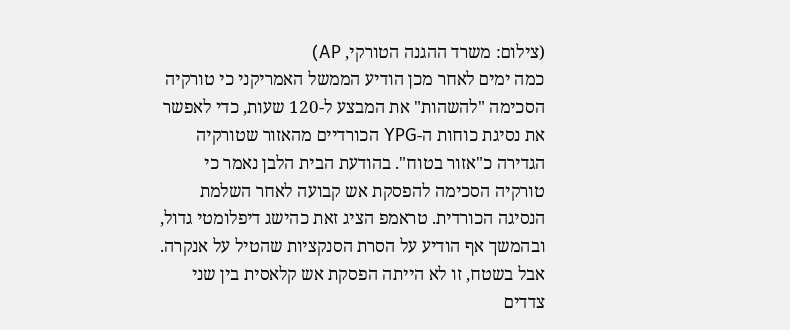(צילום: משרד ההגנה הטורקי, AP)
כמה ימים לאחר מכן הודיע הממשל האמריקני כי טורקיה הסכימה "להשהות" את המבצע ל-120 שעות, כדי לאפשר את נסיגת כוחות ה-YPG הכורדיים מהאזור שטורקיה הגדירה כ"אזור בטוח". בהודעת הבית הלבן נאמר כי טורקיה הסכימה להפסקת אש קבועה לאחר השלמת הנסיגה הכורדית. טראמפ הציג זאת כהישג דיפלומטי גדול, ובהמשך אף הודיע על הסרת הסנקציות שהטיל על אנקרה.
אבל בשטח, זו לא הייתה הפסקת אש קלאסית בין שני צדדים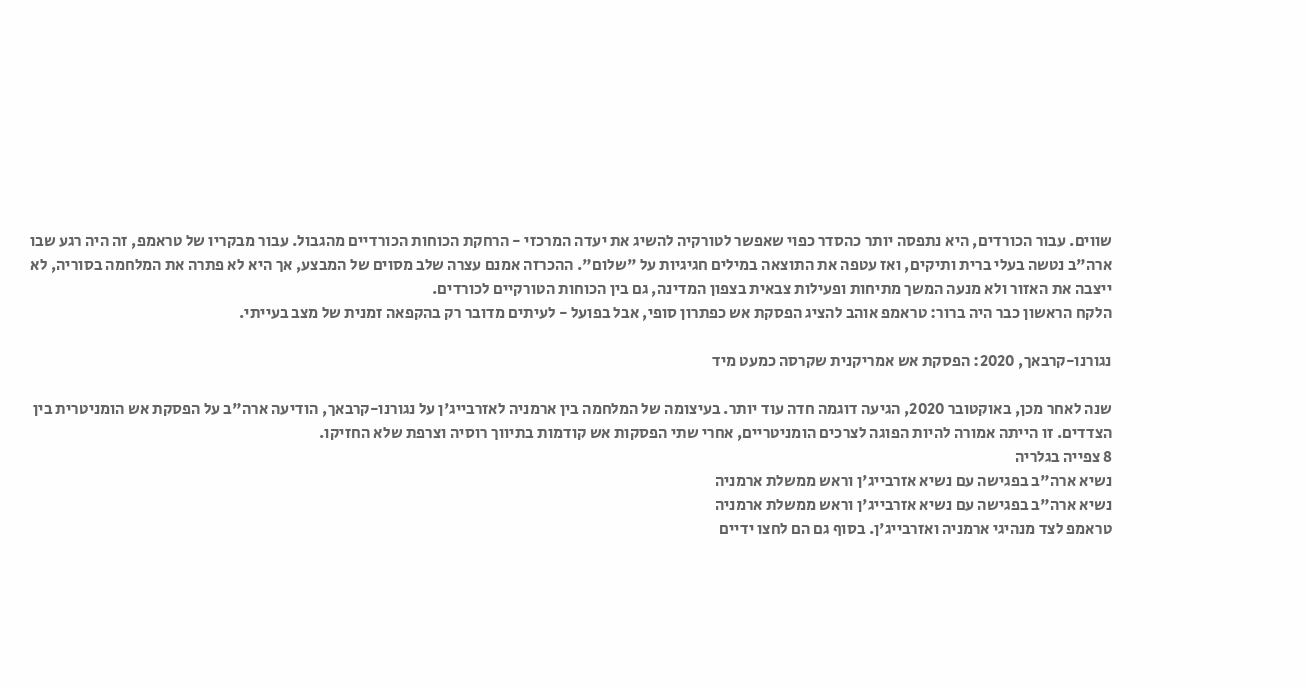שווים. עבור הכורדים, היא נתפסה יותר כהסדר כפוי שאפשר לטורקיה להשיג את יעדה המרכזי - הרחקת הכוחות הכורדיים מהגבול. עבור מבקריו של טראמפ, זה היה רגע שבו ארה"ב נטשה בעלי ברית ותיקים, ואז עטפה את התוצאה במילים חגיגיות על "שלום". ההכרזה אמנם עצרה שלב מסוים של המבצע, אך היא לא פתרה את המלחמה בסוריה, לא ייצבה את האזור ולא מנעה המשך מתיחות ופעילות צבאית בצפון המדינה, גם בין הכוחות הטורקיים לכורדים.
הלקח הראשון כבר היה ברור: טראמפ אוהב להציג הפסקת אש כפתרון סופי, אבל בפועל - לעיתים מדובר רק בהקפאה זמנית של מצב בעייתי.

נגורנו-קרבאך, 2020: הפסקת אש אמריקנית שקרסה כמעט מיד

שנה לאחר מכן, באוקטובר 2020, הגיעה דוגמה חדה עוד יותר. בעיצומה של המלחמה בין ארמניה לאזרבייג'ן על נגורנו-קרבאך, הודיעה ארה"ב על הפסקת אש הומניטרית בין הצדדים. זו הייתה אמורה להיות הפוגה לצרכים הומניטריים, אחרי שתי הפסקות אש קודמות בתיווך רוסיה וצרפת שלא החזיקו.
8 צפייה בגלריה
נשיא ארה"ב בפגישה עם נשיא אזרבייג'ן וראש ממשלת ארמניה
נשיא ארה"ב בפגישה עם נשיא אזרבייג'ן וראש ממשלת ארמניה
טראמפ לצד מנהיגי ארמניה ואזרבייג'ן. בסוף גם הם לחצו ידיים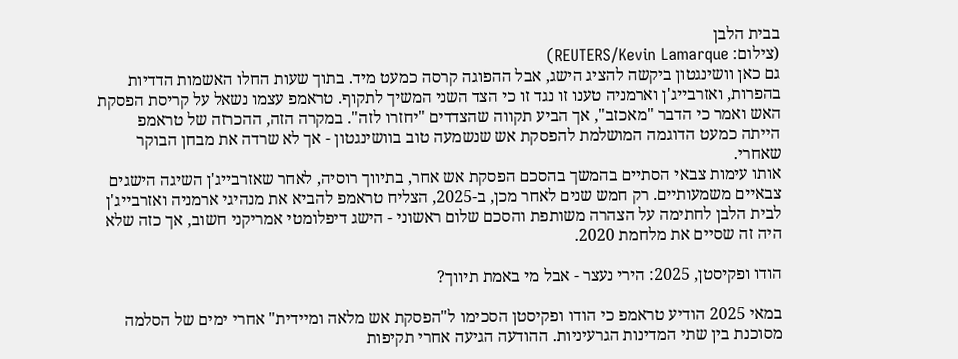בבית הלבן
(צילום: REUTERS/Kevin Lamarque)
גם כאן וושינגטון ביקשה להציג הישג, אבל ההפוגה קרסה כמעט מיד. בתוך שעות החלו האשמות הדדיות בהפרות, ואזרבייג'ן וארמניה טענו זו נגד זו כי הצד השני המשיך לתקוף. טראמפ עצמו נשאל על קריסת הפסקת האש ואמר כי הדבר "מאכזב", אך הביע תקווה שהצדדים "יחזרו לזה". במקרה הזה, ההכרזה של טראמפ הייתה כמעט הדוגמה המושלמת להפסקת אש שנשמעה טוב בוושינגטון - אך לא שרדה את מבחן הבוקר שאחרי.
אותו עימות צבאי הסתיים בהמשך בהסכם הפסקת אש אחר, בתיווך רוסיה, לאחר שאזרבייג'ן השיגה הישגים צבאיים משמעותיים. רק חמש שנים לאחר מכן, ב-2025, הצליח טראמפ להביא את מנהיגי ארמניה ואזרבייג'ן לבית הלבן לחתימה על הצהרה משותפת והסכם שלום ראשוני - הישג דיפלומטי אמריקני חשוב, אך כזה שלא היה זה שסיים את מלחמת 2020.

הודו ופקיסטן, 2025: הירי נעצר - אבל מי באמת תיווך?

במאי 2025 הודיע טראמפ כי הודו ופקיסטן הסכימו ל"הפסקת אש מלאה ומיידית" אחרי ימים של הסלמה מסוכנת בין שתי המדינות הגרעיניות. ההודעה הגיעה אחרי תקיפות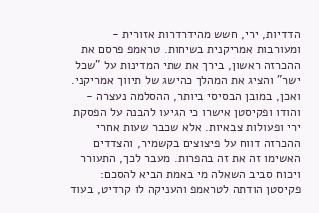הדדיות, ירי, חשש מהידרדרות אזורית - ומעורבות אמריקנית בשיחות. טראמפ פרסם את ההכרזה ראשון, בירך את שתי המדינות על "שכל ישר" והציג את המהלך כהישג של תיווך אמריקני.
ואכן, במובן הבסיסי ביותר, ההסלמה נעצרה - והודו ופקיסטן אישרו כי הגיעו להבנה על הפסקת ירי ופעולות צבאיות. אלא שכבר שעות אחרי ההכרזה דווח על פיצוצים בקשמיר, והצדדים האשימו זה את זה בהפרות. מעבר לכך, התעורר ויכוח סביב השאלה מי באמת הביא להסכם: פקיסטן הודתה לטראמפ והעניקה לו קרדיט, בעוד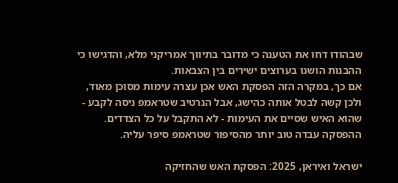שבהודו דחו את הטענה כי מדובר בתיווך אמריקני מלא, והדגישו כי ההבנות הושגו בערוצים ישירים בין הצבאות.
אם כך, במקרה הזה הפסקת האש אכן עצרה עימות מסוכן מאוד, ולכן קשה לבטל אותה כהישג, אבל הנרטיב שטראמפ ניסה לקבע - שהוא האיש שסיים את העימות - לא התקבל על כל הצדדים. ההפסקה עבדה טוב יותר מהסיפור שטראמפ סיפר עליה.

ישראל ואיראן, 2025: הפסקת האש שהחזיקה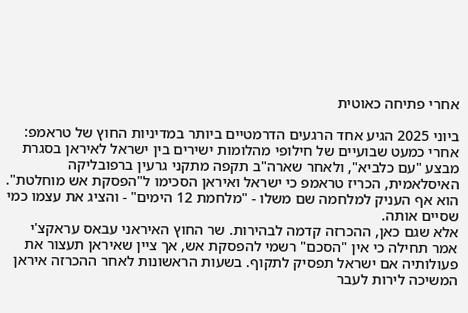אחרי פתיחה כאוטית

ביוני 2025 הגיע אחד הרגעים הדרמטיים ביותר במדיניות החוץ של טראמפ: אחרי כמעט שבועיים של חילופי מהלומות ישירים בין ישראל לאיראן בסגרת מבצע "עם כלביא", ולאחר שארה"ב תקפה מתקני גרעין ברפובליקה האיסלאמית, הכריז טראמפ כי ישראל ואיראן הסכימו ל"הפסקת אש מוחלטת". הוא אף העניק למלחמה שם משלו - "מלחמת 12 הימים" - והציג את עצמו כמי שסיים אותה.
אלא שגם כאן, ההכרזה קדמה לבהירות. שר החוץ האיראני עבאס עראקצ'י אמר תחילה כי אין "הסכם" רשמי להפסקת אש, אך ציין שאיראן תעצור את פעולותיה אם ישראל תפסיק לתקוף. בשעות הראשונות לאחר ההכרזה איראן המשיכה לירות לעבר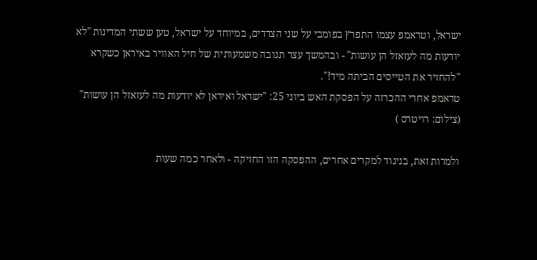ישראל, וטראמפ עצמו התפרץ בפומבי על שני הצדדים, במיוחד על ישראל, טען ששתי המדינות "לא יודעות מה לעזאזל הן עושות" - ובהמשך עצר תגובה משמעותית של חיל האוויר באיראן כשקרא "להחזיר את הטייסים הביתה מיד!".
טראמפ אחרי ההכרזה על הפסקת האש ביוני 25: "ישראל ואיראן לא יודעות מה לעזאזל הן עושות"
(צילום: רויטרס )

ולמרות זאת, בניגוד למקרים אחרים, ההפסקה הזו החזיקה - ולאחר כמה שעות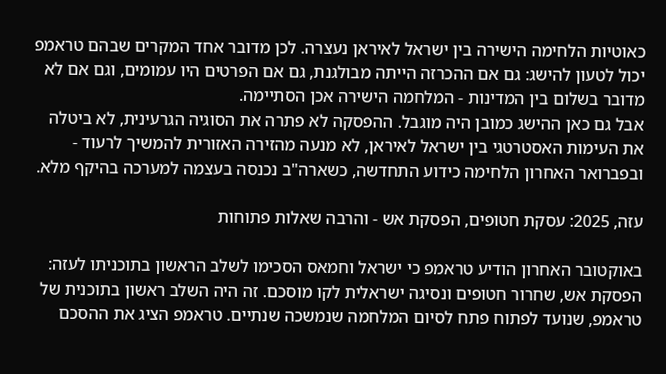כאוטיות הלחימה הישירה בין ישראל לאיראן נעצרה. לכן מדובר אחד המקרים שבהם טראמפ יכול לטעון להישג: גם אם ההכרזה הייתה מבולגנת, גם אם הפרטים היו עמומים, וגם אם לא מדובר בשלום בין המדינות - המלחמה הישירה אכן הסתיימה.
אבל גם כאן ההישג כמובן היה מוגבל. ההפסקה לא פתרה את הסוגיה הגרעינית, לא ביטלה את העימות האסטרטגי בין ישראל לאיראן, לא מנעה מהזירה האזורית להמשיך לרעוד - ובפברואר האחרון הלחימה כידוע התחדשה, כשארה"ב נכנסה בעצמה למערכה בהיקף מלא.

עזה, 2025: עסקת חטופים, הפסקת אש - והרבה שאלות פתוחות

באוקטובר האחרון הודיע טראמפ כי ישראל וחמאס הסכימו לשלב הראשון בתוכניתו לעזה: הפסקת אש, שחרור חטופים ונסיגה ישראלית לקו מוסכם. זה היה השלב ראשון בתוכנית של טראמפ, שנועד לפתוח פתח לסיום המלחמה שנמשכה שנתיים. טראמפ הציג את ההסכם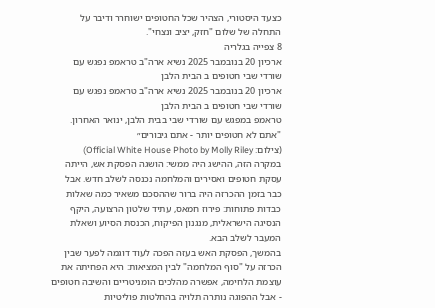כצעד היסטורי, הצהיר שכל החטופים ישוחרר ודיבר על התחלה של שלום "חזק, יציב ונצחי".
8 צפייה בגלריה
ארכיון 20 בנובמבר 2025 נשיא ארה"ב טראמפ נפגש עם שורדי שבי חטופים ב הבית הלבן
ארכיון 20 בנובמבר 2025 נשיא ארה"ב טראמפ נפגש עם שורדי שבי חטופים ב הבית הלבן
טראמפ במפגש עם שורדי שבי בבית הלבן, ינואר האחרון. "אתם לא חטופים יותר - אתם גיבורים״
(צילום: Official White House Photo by Molly Riley)
במקרה הזה, ההישג היה ממשי: הושגה הפסקת אש, הייתה עסקת חטופים ואסירים והמלחמה נכנסה לשלב חדש. אבל כבר בזמן ההכרזה היה ברור שההסכם משאיר כמה שאלות כבדות פתוחות: פירוז חמאס, עתיד שלטון הרצועה, היקף הנסיגה הישראלית, מנגנון הפיקוח, הכנסת הסיוע ושאלת המעבר לשלב הבא.
בהמשך, הפסקת האש בעזה הפכה לעוד דוגמה לפער שבין הכרזה על "סוף המלחמה" לבין המציאות: היא הפחיתה את עוצמת הלחימה, אפשרה מהלכים הומניטריים והשיבה חטופים - אבל ההפוגה נותרה תלויה בהחלטות פוליטיות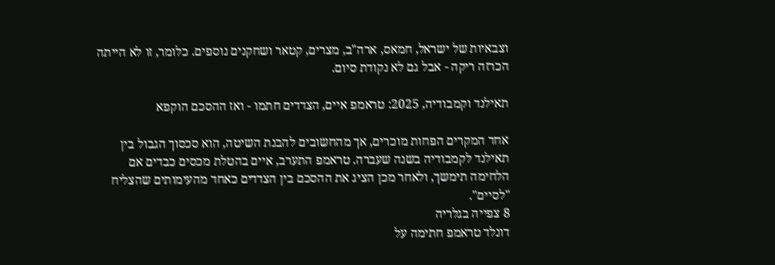וצבאיות של ישראל, חמאס, ארה"ב, מצרים, קטאר ושחקנים נוספים. כלומר, זו לא הייתה הכרזה ריקה - אבל גם לא נקודת סיום.

תאילנד וקמבודיה, 2025: טראמפ איים, הצדדים חתמו - ואז ההסכם הוקפא

אחד המקרים הפחות מוכרים, אך מהחשובים להבנת השיטה, הוא סכסוך הגבול בין תאילנד לקמבודיה בשנה שעברה. טראמפ התערב, איים בהטלת מכסים כבדים אם הלחימה תימשך, ולאחר מכן הציג את ההסכם בין הצדדים כאחד מהעימותים שהצליח "לסיים".
8 צפייה בגלריה
דונלד טראמפ חתימה על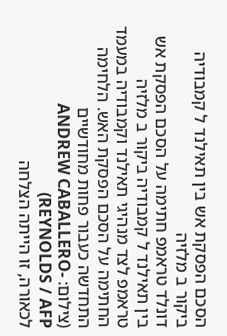הסכם הפסקת אש בין תאילנד ל קמבודיה ביקור ב מלזיה
דונלד טראמפ חתימה על הסכם הפסקת אש בין תאילנד ל קמבודיה ביקור ב מלזיה
טראמפ לצד מנהיגי תאילנד וקמבודיה במעמד החתימה על הסכם הפסקת האש. הלחימה התחדשה כעבור פחות מחודשיים
(צילום: ANDREW CABALLERO-REYNOLDS / AFP)
לכאורה, זו הייתה הצלחה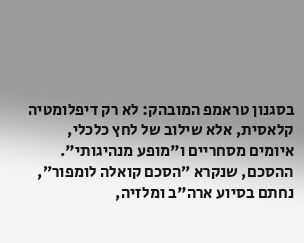בסגנון טראמפ המובהק: לא רק דיפלומטיה קלאסית, אלא שילוב של לחץ כלכלי, איומים מסחריים ו"מופע מנהיגותי". ההסכם, שנקרא ״הסכם קואלה לומפור״, נחתם בסיוע ארה"ב ומלזיה,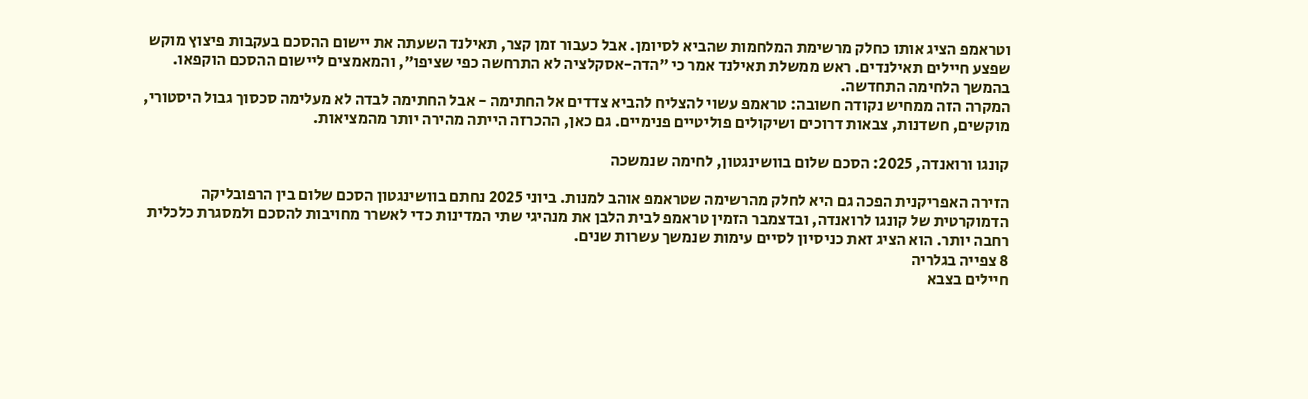וטראמפ הציג אותו כחלק מרשימת המלחמות שהביא לסיומן. אבל כעבור זמן קצר, תאילנד השעתה את יישום ההסכם בעקבות פיצוץ מוקש שפצע חיילים תאילנדים. ראש ממשלת תאילנד אמר כי ״הדה-אסקלציה לא התרחשה כפי שציפו״, והמאמצים ליישום ההסכם הוקפאו. בהמשך הלחימה התחדשה.
המקרה הזה ממחיש נקודה חשובה: טראמפ עשוי להצליח להביא צדדים אל החתימה - אבל החתימה לבדה לא מעלימה סכסוך גבול היסטורי, מוקשים, חשדנות, צבאות דרוכים ושיקולים פוליטיים פנימיים. גם כאן, ההכרזה הייתה מהירה יותר מהמציאות.

קונגו ורואנדה, 2025: הסכם שלום בוושינגטון, לחימה שנמשכה

הזירה האפריקנית הפכה גם היא לחלק מהרשימה שטראמפ אוהב למנות. ביוני 2025 נחתם בוושינגטון הסכם שלום בין הרפובליקה הדמוקרטית של קונגו לרואנדה, ובדצמבר הזמין טראמפ לבית הלבן את מנהיגי שתי המדינות כדי לאשרר מחויבות להסכם ולמסגרת כלכלית רחבה יותר. הוא הציג זאת כניסיון לסיים עימות שנמשך עשרות שנים.
8 צפייה בגלריה
חיילים בצבא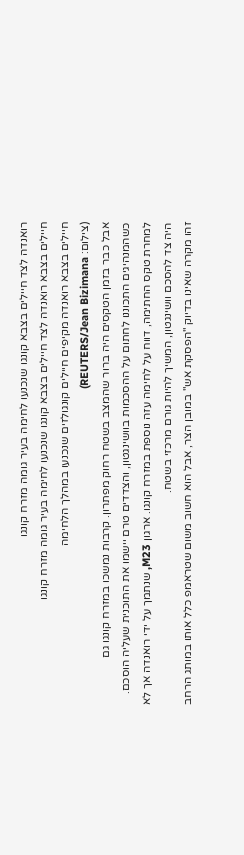רואנדה לצד חיילים בצבא קונגו שנכנעו לחימה בעיר גומה מזרח קונגו
חיילים בצבא רואנדה לצד חיילים בצבא קונגו שנכנעו לחימה בעיר גומה מזרח קונגו
חיילים בצבא רואנדה מקיפים חיילים קונגולזים שנכנעו במהלך הלחימה
(צילום: REUTERS/Jean Bizimana)
אבל כבר בזמן הטקסים היה ברור שהמצב בשטח רחוק מפתרון. קרבות נמשכו במזרח קונגו גם כשהמנהיגים התכוננו לחתום על ההסכמות בוושינגטון, והצדדים טרם יישמו את התוכנית שעליה הוסכם. למחרת טקס החתימה, דווח על לחימה עזה נוספת במזרח קונגו. ארגון M23, שנתמך על ידי רואנדה אך לא היה צד להסכם וושינגטון, המשיך להיות גורם מרכזי בשטח.
זהו מקרה שאינו בדיוק "הפסקת אש" במובן הצר, אבל הוא חשוב משום שטראמפ כלל אותו במותג הרחב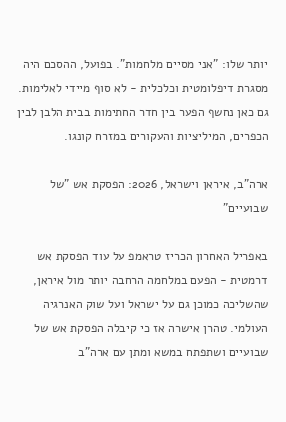יותר שלו: "אני מסיים מלחמות". בפועל, ההסכם היה מסגרת דיפלומטית וכלכלית - לא סוף מיידי לאלימות. גם כאן נחשף הפער בין חדר החתימות בבית הלבן לבין הכפרים, המיליציות והעקורים במזרח קונגו.

ארה"ב, איראן וישראל, 2026: הפסקת אש "של שבועיים"

באפריל האחרון הכריז טראמפ על עוד הפסקת אש דרמטית - הפעם במלחמה הרחבה יותר מול איראן, שהשליכה כמוכן גם על ישראל ועל שוק האנרגיה העולמי. טהרן אישרה אז כי קיבלה הפסקת אש של שבועיים ושתפתח במשא ומתן עם ארה"ב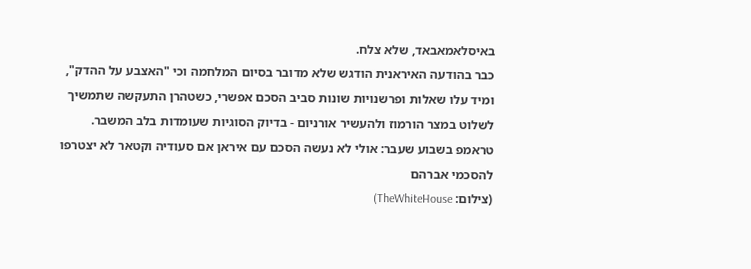באיסלאמאבאד, שלא צלח.
כבר בהודעה האיראנית הודגש שלא מדובר בסיום המלחמה וכי "האצבע על ההדק", ומיד עלו שאלות ופרשנויות שונות סביב הסכם אפשרי, כשטהרן התעקשה שתמשיך לשלוט במצר הורמוז ולהעשיר אורניום - בדיוק הסוגיות שעומדות בלב המשבר.
טראמפ בשבוע שעבר: אולי לא נעשה הסכם עם איראן אם סעודיה וקטאר לא יצטרפו להסכמי אברהם
(צילום: TheWhiteHouse)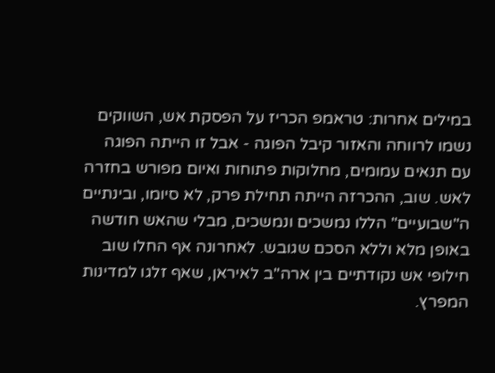במילים אחרות: טראמפ הכריז על הפסקת אש, השווקים נשמו לרווחה והאזור קיבל הפוגה - אבל זו הייתה הפוגה עם תנאים עמומים, מחלוקות פתוחות ואיום מפורש בחזרה לאש. שוב, ההכרזה הייתה תחילת פרק, לא סיומו, ובינתיים ה"שבועיים" הללו נמשכים ונמשכים, מבלי שהאש חודשה באופן מלא וללא הסכם שגובש. לאחרונה אף החלו שוב חילופי אש נקודתיים בין ארה"ב לאיראן, שאף זלגו למדינות המפרץ.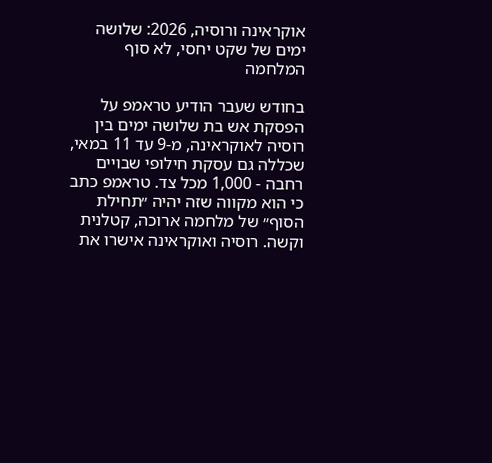אוקראינה ורוסיה, 2026: שלושה ימים של שקט יחסי, לא סוף המלחמה

בחודש שעבר הודיע טראמפ על הפסקת אש בת שלושה ימים בין רוסיה לאוקראינה, מ-9 עד 11 במאי, שכללה גם עסקת חילופי שבויים רחבה - 1,000 מכל צד. טראמפ כתב כי הוא מקווה שזה יהיה ״תחילת הסוף״ של מלחמה ארוכה, קטלנית וקשה. רוסיה ואוקראינה אישרו את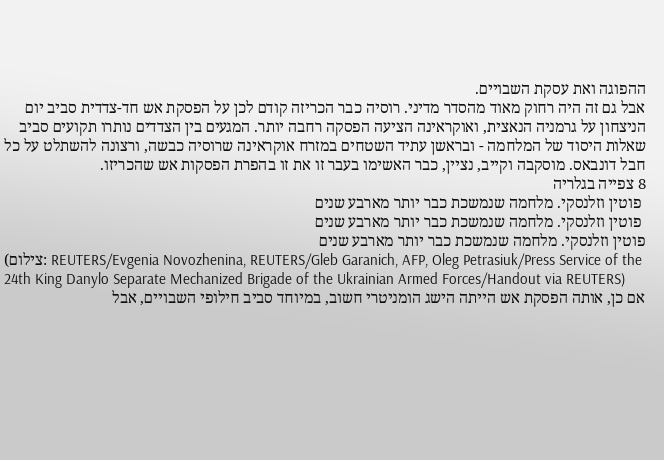ההפוגה ואת עסקת השבויים.
אבל גם זה היה רחוק מאוד מהסדר מדיני. רוסיה כבר הכריזה קודם לכן על הפסקת אש חד-צדדית סביב יום הניצחון על גרמניה הנאצית, ואוקראינה הציעה הפסקה רחבה יותר. המגעים בין הצדדים נותרו תקועים סביב שאלות היסוד של המלחמה - ובראשן עתיד השטחים במזרח אוקראינה שרוסיה כבשה, ורצונה להשתלט על כל חבל דונבאס. מוסקבה וקייב, נציין, כבר האשימו בעבר זו את זו בהפרת הפסקות אש שהכריזו.
8 צפייה בגלריה
 פוטין וזלנסקי. מלחמה שנמשכת כבר יותר מארבע שנים
 פוטין וזלנסקי. מלחמה שנמשכת כבר יותר מארבע שנים
פוטין וזלנסקי. מלחמה שנמשכת כבר יותר מארבע שנים
(צילום: REUTERS/Evgenia Novozhenina, REUTERS/Gleb Garanich, AFP, Oleg Petrasiuk/Press Service of the 24th King Danylo Separate Mechanized Brigade of the Ukrainian Armed Forces/Handout via REUTERS)
אם כן, אותה הפסקת אש הייתה הישג הומניטרי חשוב, במיוחד סביב חילופי השבויים, אבל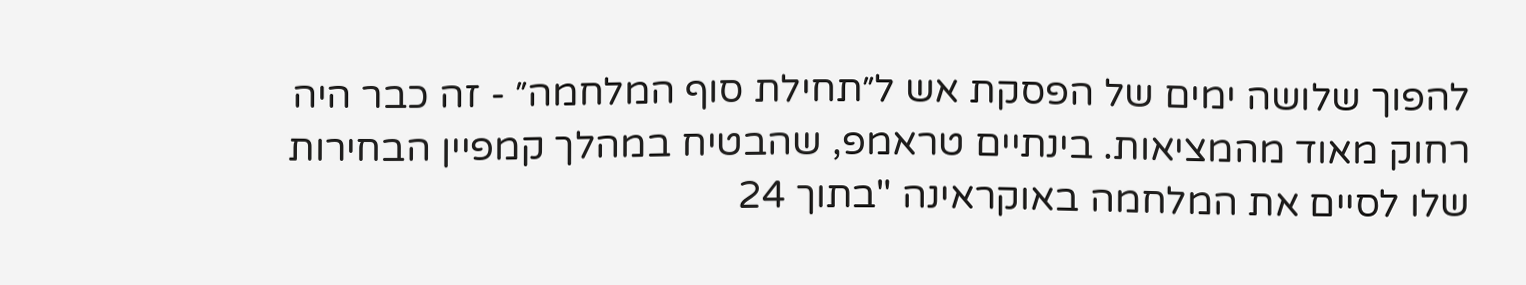להפוך שלושה ימים של הפסקת אש ל״תחילת סוף המלחמה״ - זה כבר היה רחוק מאוד מהמציאות. בינתיים טראמפ, שהבטיח במהלך קמפיין הבחירות שלו לסיים את המלחמה באוקראינה "בתוך 24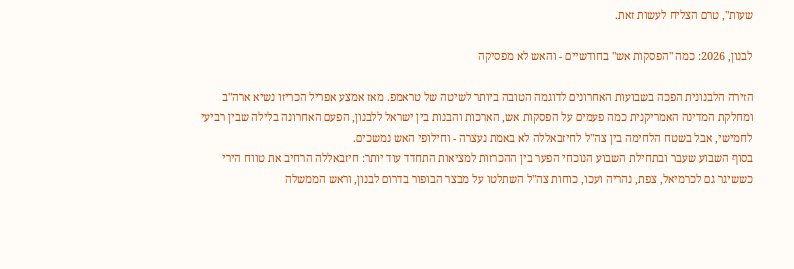שעות", טרם הצליח לעשות זאת.

לבנון, 2026: כמה "הפסקות אש" בחודשיים - והאש לא מפסיקה

הזירה הלבנונית הפכה בשבועות האחרונים לדוגמה הטובה ביותר לשיטה של טראמפ. מאז אמצע אפריל הכריזו נשיא ארה"ב ומחלקת המדינה האמריקנית כמה פעמים על הפסקות אש, הארכות והבנות בין ישראל ללבנון, הפעם האחרונה בלילה שבין רביעי לחמישי, אבל בשטח הלחימה בין צה"ל לחיזבאללה לא באמת נעצרה - וחילופי האש נמשכים.
בסוף השבוע שעבר ובתחילת השבוע הנוכחי הפער בין ההכרזות למציאות התחדד עוד יותר: חיזבאללה הרחיב את טווח הירי כששיגר גם לכרמיאל, צפת, נהריה ועכו, כוחות צה"ל השתלטו על מבצר הבופור בדרום לבנון, וראש הממשלה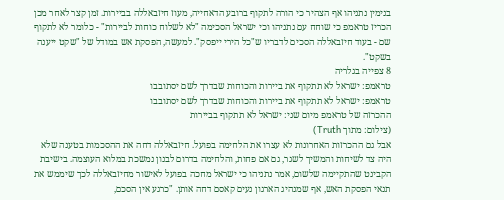בנימין נתניהו אף הצהיר כי הורה לתקוף ברובע הדאחייה, מעוז חיזבאללה בביירות. זמן קצר לאחר מכן הכריז טראמפ כי שוחח עם נתניהו וכי ישראל הסכימה "לא לשלוח כוחות לביירות" - כלומר לא לתקוף שם - בעוד חיזבאללה הסכים לדבריו ש"כל הירי ייפסק". למעשה, הפסקת אש במודל של "שקט ייענה בשקט".
8 צפייה בגלריה
טראמפ: ישראל לא תתקוף את ביירות והכוחות שבדרך לשם יסתובבו
טראמפ: ישראל לא תתקוף את ביירות והכוחות שבדרך לשם יסתובבו
ההכרזה של טראמפ מיום שני: ישראל לא תתקוף בביירות
(צילום: מתוך Truth)
אבל גם ההכרזות האחרונות לא עצרו את הלחימה בפועל. חיזבאללה דחה את ההסכמות בטענה שלא היה צד לשיחות והמשיך לשגר, גם אם פחות, והלחימה בדרום לבנון נמשכת במלוא העוצמה. בישיבת הקבינט שהתקיימה שלשום, אמר נתניהו כי ישראל מחכה בפועל לאישור מחיזבאללה לכך שיממש את תנאי הפסקת האש, אף שמנהיג הארגון נעים קאסם דחה אותן. "כרגע אין הסכם,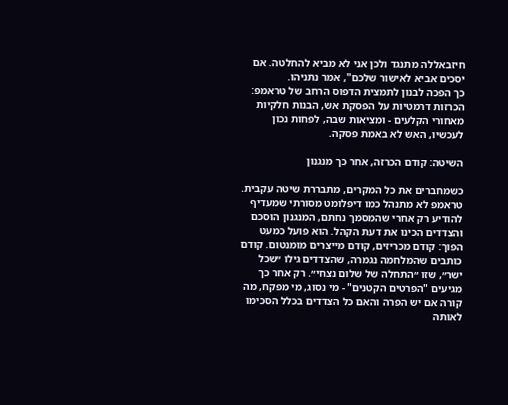חיזבאללה מתנגד ולכן אני לא מביא להחלטה. אם יסכים אביא לאישור שלכם", אמר נתניהו.
כך הפכה לבנון לתמצית הדפוס הרחב של טראמפ: הכרזות דרמטיות על הפסקת אש, הבנות חלקיות מאחורי הקלעים - ומציאות שבה, לפחות נכון לעכשיו, האש לא באמת פסקה.

השיטה: קודם הכרזה, אחר כך מנגנון

כשמחברים את כל המקרים, מתבררת שיטה עקבית. טראמפ לא מתנהל כמו דיפלומט מסורתי שמעדיף להודיע רק אחרי שהמסמך נחתם, המנגנון הוסכם והצדדים הכינו את דעת הקהל. הוא פועל כמעט הפוך: קודם מכריזים, קודם מייצרים מומנטום. קודם כותבים שהמלחמה נגמרה, שהצדדים גילו ״שכל ישר״, שזו ״התחלה של שלום נצחי״. רק אחר כך מגיעים "הפרטים הקטנים" - מי נסוג, מי מפקח, מה קורה אם יש הפרה והאם כל הצדדים בכלל הסכימו לאותה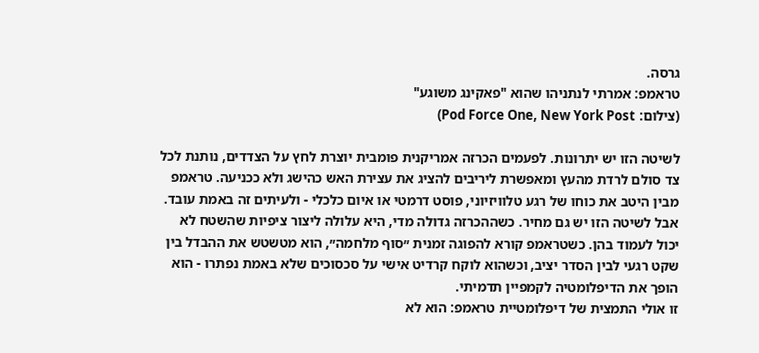גרסה.
טראמפ: אמרתי לנתניהו שהוא "פאקינג משוגע"
(צילום: Pod Force One, New York Post)

לשיטה הזו יש יתרונות. לפעמים הכרזה אמריקנית פומבית יוצרת לחץ על הצדדים, נותנת לכל צד סולם לרדת מהעץ ומאפשרת ליריבים להציג את עצירת האש כהישג ולא ככניעה. טראמפ מבין היטב את כוחו של רגע טלוויזיוני, פוסט דרמטי או איום כלכלי - ולעיתים זה באמת עובד.
אבל לשיטה הזו יש גם מחיר. כשההכרזה גדולה מדי, היא עלולה ליצור ציפיות שהשטח לא יכול לעמוד בהן. כשטראמפ קורא להפוגה זמנית ״סוף מלחמה״, הוא מטשטש את ההבדל בין שקט רגעי לבין הסדר יציב, וכשהוא לוקח קרדיט אישי על סכסוכים שלא באמת נפתרו - הוא הופך את הדיפלומטיה לקמפיין תדמיתי.
זו אולי התמצית של דיפלומטיית טראמפ: הוא לא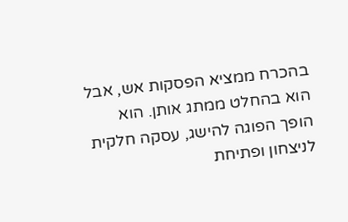בהכרח ממציא הפסקות אש, אבל הוא בהחלט ממתג אותן. הוא הופך הפוגה להישג, עסקה חלקית לניצחון ופתיחת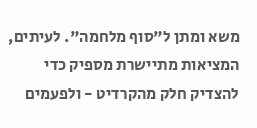משא ומתן ל"סוף מלחמה". לעיתים, המציאות מתיישרת מספיק כדי להצדיק חלק מהקרדיט - ולפעמים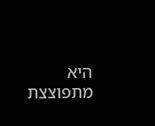היא מתפוצצת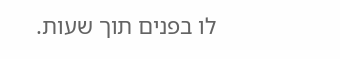לו בפנים תוך שעות.